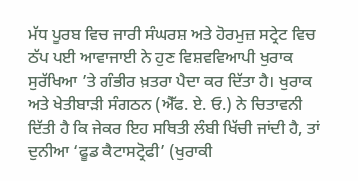ਮੱਧ ਪੂਰਬ ਵਿਚ ਜਾਰੀ ਸੰਘਰਸ਼ ਅਤੇ ਹੋਰਮੁਜ਼ ਸਟ੍ਰੇਟ ਵਿਚ ਠੱਪ ਪਈ ਆਵਾਜਾਈ ਨੇ ਹੁਣ ਵਿਸ਼ਵਵਿਆਪੀ ਖੁਰਾਕ ਸੁਰੱਖਿਆ ’ਤੇ ਗੰਭੀਰ ਖ਼ਤਰਾ ਪੈਦਾ ਕਰ ਦਿੱਤਾ ਹੈ। ਖੁਰਾਕ ਅਤੇ ਖੇਤੀਬਾੜੀ ਸੰਗਠਨ (ਐੱਫ. ਏ. ਓ.) ਨੇ ਚਿਤਾਵਨੀ ਦਿੱਤੀ ਹੈ ਕਿ ਜੇਕਰ ਇਹ ਸਥਿਤੀ ਲੰਬੀ ਖਿੱਚੀ ਜਾਂਦੀ ਹੈ, ਤਾਂ ਦੁਨੀਆ ‘ਫੂਡ ਕੈਟਾਸਟ੍ਰੋਫੀ’ (ਖੁਰਾਕੀ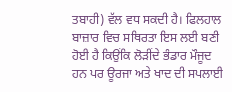ਤਬਾਹੀ) ਵੱਲ ਵਧ ਸਕਦੀ ਹੈ। ਫਿਲਹਾਲ ਬਾਜ਼ਾਰ ਵਿਚ ਸਥਿਰਤਾ ਇਸ ਲਈ ਬਣੀ ਹੋਈ ਹੈ ਕਿਉਂਕਿ ਲੋੜੀਂਦੇ ਭੰਡਾਰ ਮੌਜੂਦ ਹਨ ਪਰ ਊਰਜਾ ਅਤੇ ਖਾਦ ਦੀ ਸਪਲਾਈ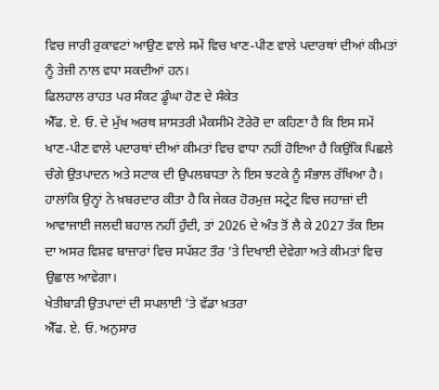ਵਿਚ ਜਾਰੀ ਰੁਕਾਵਟਾਂ ਆਉਣ ਵਾਲੇ ਸਮੇਂ ਵਿਚ ਖਾਣ-ਪੀਣ ਵਾਲੇ ਪਦਾਰਥਾਂ ਦੀਆਂ ਕੀਮਤਾਂ ਨੂੰ ਤੇਜ਼ੀ ਨਾਲ ਵਧਾ ਸਕਦੀਆਂ ਹਨ।
ਫਿਲਹਾਲ ਰਾਹਤ ਪਰ ਸੰਕਟ ਡੂੰਘਾ ਹੋਣ ਦੇ ਸੰਕੇਤ
ਐੱਫ. ਏ. ਓ. ਦੇ ਮੁੱਖ ਅਰਥ ਸ਼ਾਸਤਰੀ ਮੈਕਸੀਮੋ ਟੋਰੇਰੋ ਦਾ ਕਹਿਣਾ ਹੈ ਕਿ ਇਸ ਸਮੇਂ ਖਾਣ-ਪੀਣ ਵਾਲੇ ਪਦਾਰਥਾਂ ਦੀਆਂ ਕੀਮਤਾਂ ਵਿਚ ਵਾਧਾ ਨਹੀਂ ਹੋਇਆ ਹੈ ਕਿਉਂਕਿ ਪਿਛਲੇ ਚੰਗੇ ਉਤਪਾਦਨ ਅਤੇ ਸਟਾਕ ਦੀ ਉਪਲਬਧਤਾ ਨੇ ਇਸ ਝਟਕੇ ਨੂੰ ਸੰਭਾਲ ਰੱਖਿਆ ਹੈ। ਹਾਲਾਂਕਿ ਉਨ੍ਹਾਂ ਨੇ ਖ਼ਬਰਦਾਰ ਕੀਤਾ ਹੈ ਕਿ ਜੇਕਰ ਹੋਰਮੁਜ਼ ਸਟ੍ਰੇਟ ਵਿਚ ਜਹਾਜ਼ਾਂ ਦੀ ਆਵਾਜਾਈ ਜਲਦੀ ਬਹਾਲ ਨਹੀਂ ਹੁੰਦੀ, ਤਾਂ 2026 ਦੇ ਅੰਤ ਤੋਂ ਲੈ ਕੇ 2027 ਤੱਕ ਇਸ ਦਾ ਅਸਰ ਵਿਸ਼ਵ ਬਾਜ਼ਾਰਾਂ ਵਿਚ ਸਪੱਸ਼ਟ ਤੌਰ ’ਤੇ ਦਿਖਾਈ ਦੇਵੇਗਾ ਅਤੇ ਕੀਮਤਾਂ ਵਿਚ ਉਛਾਲ ਆਵੇਗਾ।
ਖੇਤੀਬਾੜੀ ਉਤਪਾਦਾਂ ਦੀ ਸਪਲਾਈ ’ਤੇ ਵੱਡਾ ਖ਼ਤਰਾ
ਐੱਫ. ਏ. ਓ. ਅਨੁਸਾਰ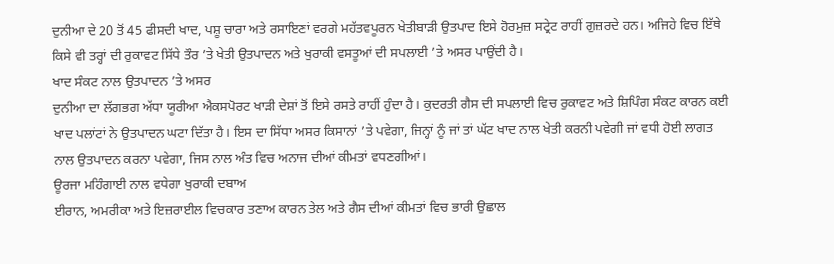ਦੁਨੀਆ ਦੇ 20 ਤੋਂ 45 ਫੀਸਦੀ ਖਾਦ, ਪਸ਼ੂ ਚਾਰਾ ਅਤੇ ਰਸਾਇਣਾਂ ਵਰਗੇ ਮਹੱਤਵਪੂਰਨ ਖੇਤੀਬਾੜੀ ਉਤਪਾਦ ਇਸੇ ਹੋਰਮੁਜ਼ ਸਟ੍ਰੇਟ ਰਾਹੀਂ ਗੁਜ਼ਰਦੇ ਹਨ। ਅਜਿਹੇ ਵਿਚ ਇੱਥੇ ਕਿਸੇ ਵੀ ਤਰ੍ਹਾਂ ਦੀ ਰੁਕਾਵਟ ਸਿੱਧੇ ਤੌਰ ’ਤੇ ਖੇਤੀ ਉਤਪਾਦਨ ਅਤੇ ਖੁਰਾਕੀ ਵਸਤੂਆਂ ਦੀ ਸਪਲਾਈ ’ਤੇ ਅਸਰ ਪਾਉਂਦੀ ਹੈ।
ਖਾਦ ਸੰਕਟ ਨਾਲ ਉਤਪਾਦਨ ’ਤੇ ਅਸਰ
ਦੁਨੀਆ ਦਾ ਲੱਗਭਗ ਅੱਧਾ ਯੂਰੀਆ ਐਕਸਪੋਰਟ ਖਾੜੀ ਦੇਸ਼ਾਂ ਤੋਂ ਇਸੇ ਰਸਤੇ ਰਾਹੀਂ ਹੁੰਦਾ ਹੈ। ਕੁਦਰਤੀ ਗੈਸ ਦੀ ਸਪਲਾਈ ਵਿਚ ਰੁਕਾਵਟ ਅਤੇ ਸ਼ਿਪਿੰਗ ਸੰਕਟ ਕਾਰਨ ਕਈ ਖਾਦ ਪਲਾਂਟਾਂ ਨੇ ਉਤਪਾਦਨ ਘਟਾ ਦਿੱਤਾ ਹੈ। ਇਸ ਦਾ ਸਿੱਧਾ ਅਸਰ ਕਿਸਾਨਾਂ ’ਤੇ ਪਵੇਗਾ, ਜਿਨ੍ਹਾਂ ਨੂੰ ਜਾਂ ਤਾਂ ਘੱਟ ਖਾਦ ਨਾਲ ਖੇਤੀ ਕਰਨੀ ਪਵੇਗੀ ਜਾਂ ਵਧੀ ਹੋਈ ਲਾਗਤ ਨਾਲ ਉਤਪਾਦਨ ਕਰਨਾ ਪਵੇਗਾ, ਜਿਸ ਨਾਲ ਅੰਤ ਵਿਚ ਅਨਾਜ ਦੀਆਂ ਕੀਮਤਾਂ ਵਧਣਗੀਆਂ।
ਊਰਜਾ ਮਹਿੰਗਾਈ ਨਾਲ ਵਧੇਗਾ ਖੁਰਾਕੀ ਦਬਾਅ
ਈਰਾਨ, ਅਮਰੀਕਾ ਅਤੇ ਇਜ਼ਰਾਈਲ ਵਿਚਕਾਰ ਤਣਾਅ ਕਾਰਨ ਤੇਲ ਅਤੇ ਗੈਸ ਦੀਆਂ ਕੀਮਤਾਂ ਵਿਚ ਭਾਰੀ ਉਛਾਲ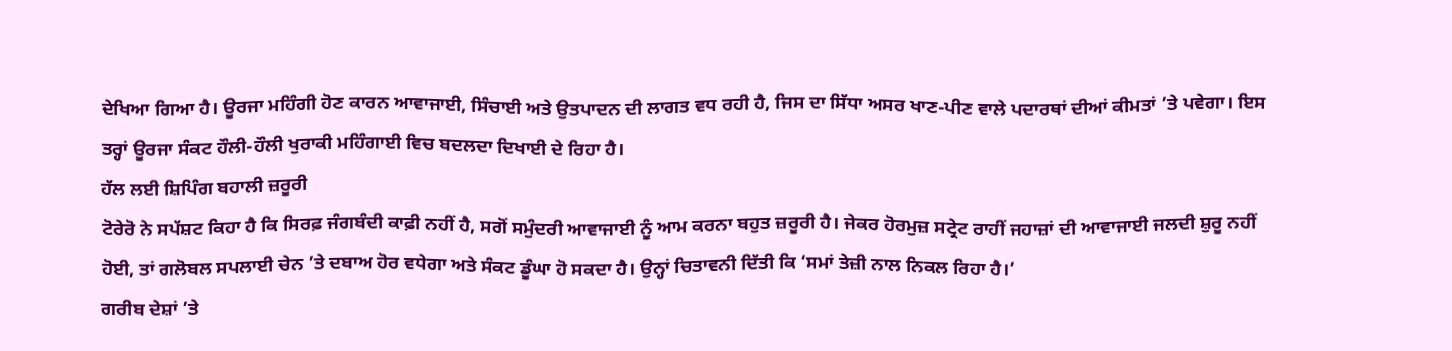ਦੇਖਿਆ ਗਿਆ ਹੈ। ਊਰਜਾ ਮਹਿੰਗੀ ਹੋਣ ਕਾਰਨ ਆਵਾਜਾਈ, ਸਿੰਚਾਈ ਅਤੇ ਉਤਪਾਦਨ ਦੀ ਲਾਗਤ ਵਧ ਰਹੀ ਹੈ, ਜਿਸ ਦਾ ਸਿੱਧਾ ਅਸਰ ਖਾਣ-ਪੀਣ ਵਾਲੇ ਪਦਾਰਥਾਂ ਦੀਆਂ ਕੀਮਤਾਂ ’ਤੇ ਪਵੇਗਾ। ਇਸ ਤਰ੍ਹਾਂ ਊਰਜਾ ਸੰਕਟ ਹੌਲੀ-ਹੌਲੀ ਖੁਰਾਕੀ ਮਹਿੰਗਾਈ ਵਿਚ ਬਦਲਦਾ ਦਿਖਾਈ ਦੇ ਰਿਹਾ ਹੈ।
ਹੱਲ ਲਈ ਸ਼ਿਪਿੰਗ ਬਹਾਲੀ ਜ਼ਰੂਰੀ
ਟੋਰੇਰੋ ਨੇ ਸਪੱਸ਼ਟ ਕਿਹਾ ਹੈ ਕਿ ਸਿਰਫ਼ ਜੰਗਬੰਦੀ ਕਾਫ਼ੀ ਨਹੀਂ ਹੈ, ਸਗੋਂ ਸਮੁੰਦਰੀ ਆਵਾਜਾਈ ਨੂੰ ਆਮ ਕਰਨਾ ਬਹੁਤ ਜ਼ਰੂਰੀ ਹੈ। ਜੇਕਰ ਹੋਰਮੁਜ਼ ਸਟ੍ਰੇਟ ਰਾਹੀਂ ਜਹਾਜ਼ਾਂ ਦੀ ਆਵਾਜਾਈ ਜਲਦੀ ਸ਼ੁਰੂ ਨਹੀਂ ਹੋਈ, ਤਾਂ ਗਲੋਬਲ ਸਪਲਾਈ ਚੇਨ ’ਤੇ ਦਬਾਅ ਹੋਰ ਵਧੇਗਾ ਅਤੇ ਸੰਕਟ ਡੂੰਘਾ ਹੋ ਸਕਦਾ ਹੈ। ਉਨ੍ਹਾਂ ਚਿਤਾਵਨੀ ਦਿੱਤੀ ਕਿ ‘ਸਮਾਂ ਤੇਜ਼ੀ ਨਾਲ ਨਿਕਲ ਰਿਹਾ ਹੈ।’
ਗਰੀਬ ਦੇਸ਼ਾਂ ’ਤੇ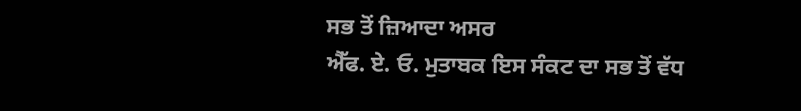ਸਭ ਤੋਂ ਜ਼ਿਆਦਾ ਅਸਰ
ਐੱਫ. ਏ. ਓ. ਮੁਤਾਬਕ ਇਸ ਸੰਕਟ ਦਾ ਸਭ ਤੋਂ ਵੱਧ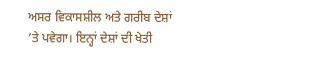ਅਸਰ ਵਿਕਾਸਸ਼ੀਲ ਅਤੇ ਗਰੀਬ ਦੇਸ਼ਾਂ ’ਤੇ ਪਵੇਗਾ। ਇਨ੍ਹਾਂ ਦੇਸ਼ਾਂ ਦੀ ਖੇਤੀ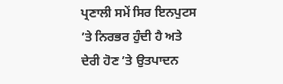ਪ੍ਰਣਾਲੀ ਸਮੇਂ ਸਿਰ ਇਨਪੁਟਸ ’ਤੇ ਨਿਰਭਰ ਹੁੰਦੀ ਹੈ ਅਤੇ ਦੇਰੀ ਹੋਣ ’ਤੇ ਉਤਪਾਦਨ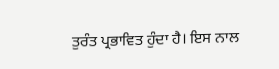ਤੁਰੰਤ ਪ੍ਰਭਾਵਿਤ ਹੁੰਦਾ ਹੈ। ਇਸ ਨਾਲ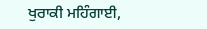ਖੁਰਾਕੀ ਮਹਿੰਗਾਈ,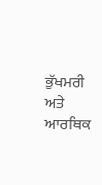ਭੁੱਖਮਰੀ ਅਤੇ ਆਰਥਿਕ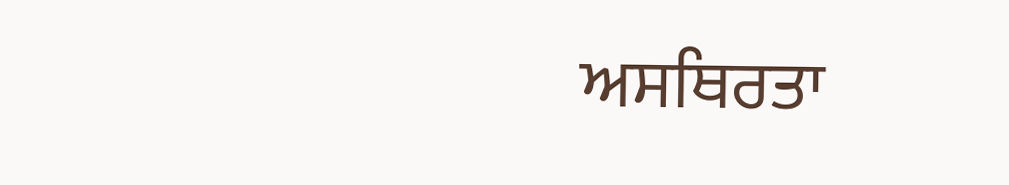ਅਸਥਿਰਤਾ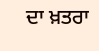ਦਾ ਖ਼ਤਰਾ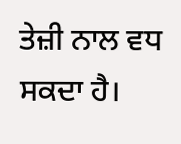ਤੇਜ਼ੀ ਨਾਲ ਵਧ ਸਕਦਾ ਹੈ।